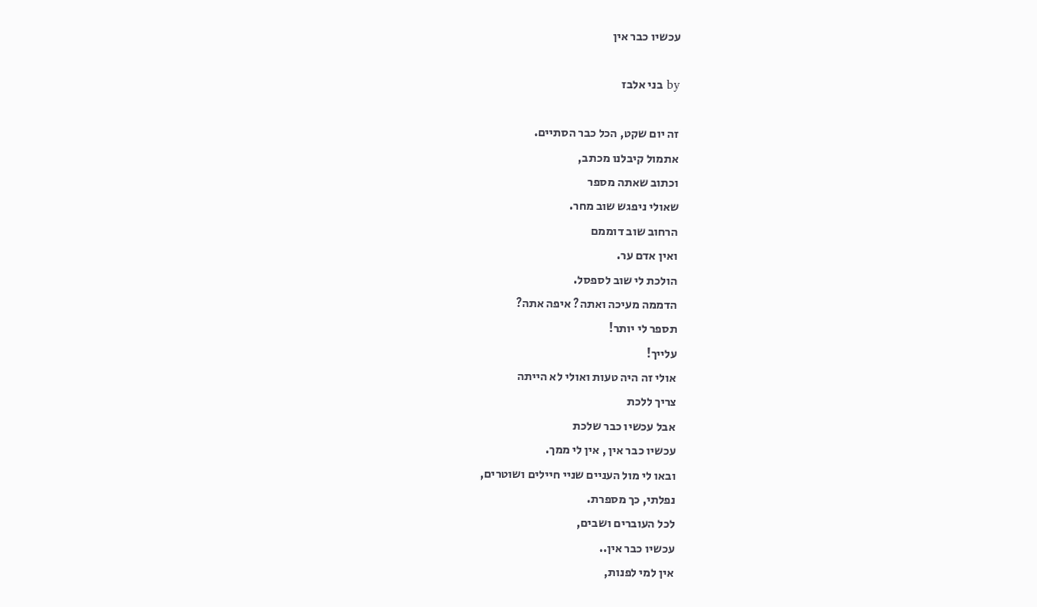עכשיו כבר אין

by בני אלבז

זה יום שקט, הכל כבר הסתיים.
אתמול קיבלנו מכתב,
וכתוב שאתה מספר
שאולי ניפגש שוב מחר.
הרחוב שוב דוממם
ואין אדם ער.
הולכת לי שוב לספסל.
הדממה מעיכה ואתה? איפה אתה?
תספר לי יותר!
עלייך!
אולי זה היה טעות ואולי לא הייתה
צריך ללכת
אבל עכשיו כבר שלכת
עכשיו כבר אין , אין לי ממך.
ובאו לי מול העניים שניי חיילים ושוטרים,
נפלתי, כך מספרת.
לכל העוברים ושבים,
עכשיו כבר אין..
אין למי לפנות,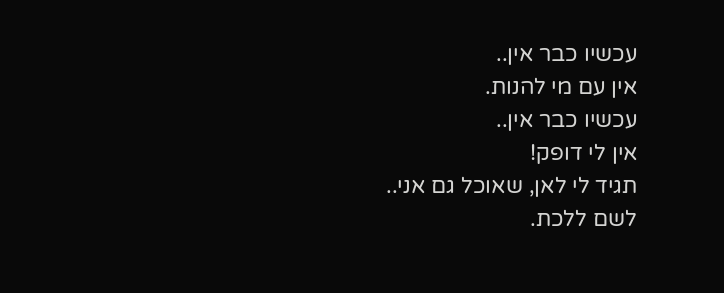עכשיו כבר אין..
אין עם מי להנות.
עכשיו כבר אין..
אין לי דופק!
תגיד לי לאן, שאוכל גם אני..
לשם ללכת.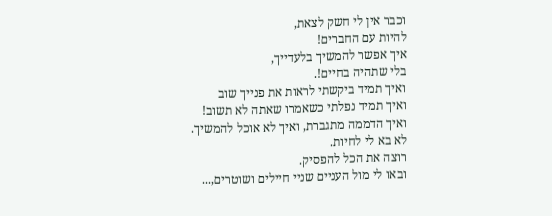וכבר אין לי חשק לצאת,
להיות עם החברים!
איך אפשר להמשיך בלעדייך,
בלי שתהיה בחיים!.
ואיך תמיד ביקשתי לראות את פנייך שוב
ואיך תמיד נפלתי כשאמרו שאתה לא תשוב!
ואיך הדממה מתגברת, ואיך לא אוכל להמשיך.
לא בא לי לחיות.
רוצה את הכל להפסיק.
ובאו לי מול העניים שניי חיילים ושוטרים,...